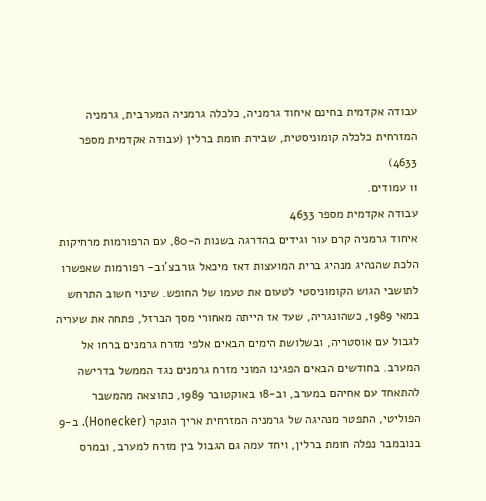עבודה אקדמית בחינם איחוד גרמניה, כלכלה גרמניה המערבית, גרמניה המזרחית כלכלה קומוניסטית, שבירת חומת ברלין (עבודה אקדמית מספר 4633)
11 עמודים.
עבודה אקדמית מספר 4633
איחוד גרמניה קרם עור וגידים בהדרגה בשנות ה-80, עם הרפורמות מרחיקות הלכת שהנהיג מנהיג ברית המועצות דאז מיכאל גורבצ'וב- רפורמות שאפשרו לתושבי הגוש הקומוניסטי לטעום את טעמו של החופש. שינוי חשוב התרחש במאי 1989, כשהונגריה, שעד אז הייתה מאחורי מסך הברזל, פתחה את שעריה לגבול עם אוסטריה, ובשלושת הימים הבאים אלפי מזרח גרמנים ברחו אל המערב. בחודשים הבאים הפגינו המוני מזרח גרמנים נגד הממשל בדרישה להתאחד עם אחיהם במערב, וב-18 באוקטובר 1989, כתוצאה מהמשבר הפוליטי, התפטר מנהיגה של גרמניה המזרחית אריך הונקר (Honecker). ב-9 בנובמבר נפלה חומת ברלין, ויחד עמה גם הגבול בין מזרח למערב, ובמרס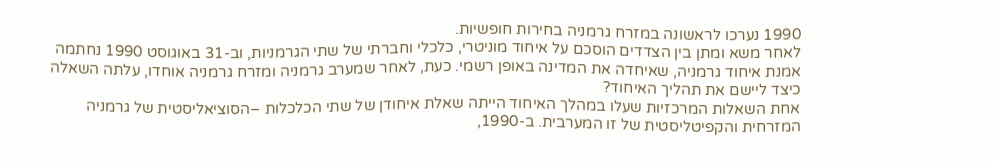1990 נערכו לראשונה במזרח גרמניה בחירות חופשיות.
לאחר משא ומתן בין הצדדים הוסכם על איחוד מוניטרי, כלכלי וחברתי של שתי הגרמניות, וב-31 באוגוסט 1990 נחתמה אמנת איחוד גרמניה, שאיחדה את המדינה באופן רשמי. כעת, לאחר שמערב גרמניה ומזרח גרמניה אוחדו, עלתה השאלה כיצד ליישם את תהליך האיחוד?
אחת השאלות המרכזיות שעלו במהלך האיחוד הייתה שאלת איחודן של שתי הכלכלות –הסוציאליסטית של גרמניה המזרחית והקפיטליסטית של זו המערבית. ב-1990,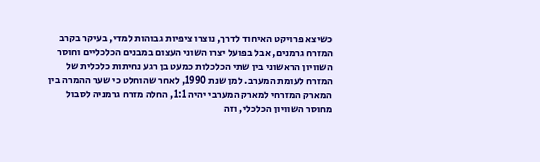כשיצא פרויקט האיחוד לדרך, נוצרו ציפיות גבוהות למדי, בעיקר בקרב המזרח גרמנים, אבל בפועל יצרו השוני העצום במבנים הכלכליים וחוסר השוויון הראשוני בין שתי הכלכלות כמעט בן רגע נחיתות כלכלית של המזרח לעומת המערב. למן שנת 1990, לאחר שהוחלט כי שער ההמרה בין המארק המזרחי למארק המערבי יהיה 1:1, החלה מזרח גרמניה לסבול מחוסר השוויון הכלכלי, וזה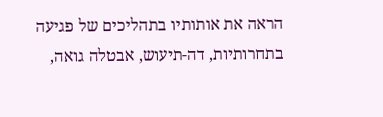הראה את אותותיו בתהליכים של פגיעה בתחרותיות, דה-תיעוש, אבטלה גואה,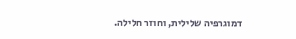דמוגרפיה שלילית, וחוזר חלילה.